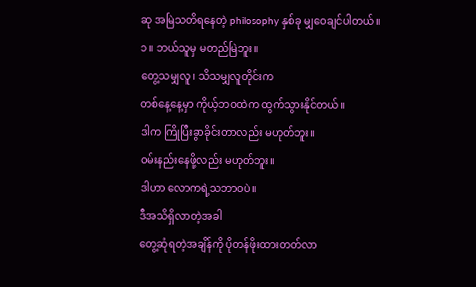ဆု အမြဲသတိရနေတဲ့ philosophy နှစ်ခု မျှဝေချင်ပါတယ်။
၁။ ဘယ်သူမှ မတည်မြဲဘူး။
တွေ့သမျှလူ၊ သိသမျှလူတိုင်းက
တစ်နေ့နေ့မှာ ကိုယ့်ဘဝထဲက ထွက်သွားနိုင်တယ်။
ဒါက ကြိုပြီးခွာခိုင်းတာလည်း မဟုတ်ဘူး။
ဝမ်းနည်းနေဖို့လည်း မဟုတ်ဘူး။
ဒါဟာ လောကရဲ့သဘာဝပဲ။
ဒီအသိရှိလာတဲ့အခါ
တွေ့ဆုံရတဲ့အချိန်ကို ပိုတန်ဖိုးထားတတ်လာ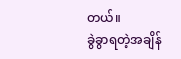တယ်။
ခွဲခွာရတဲ့အချိန်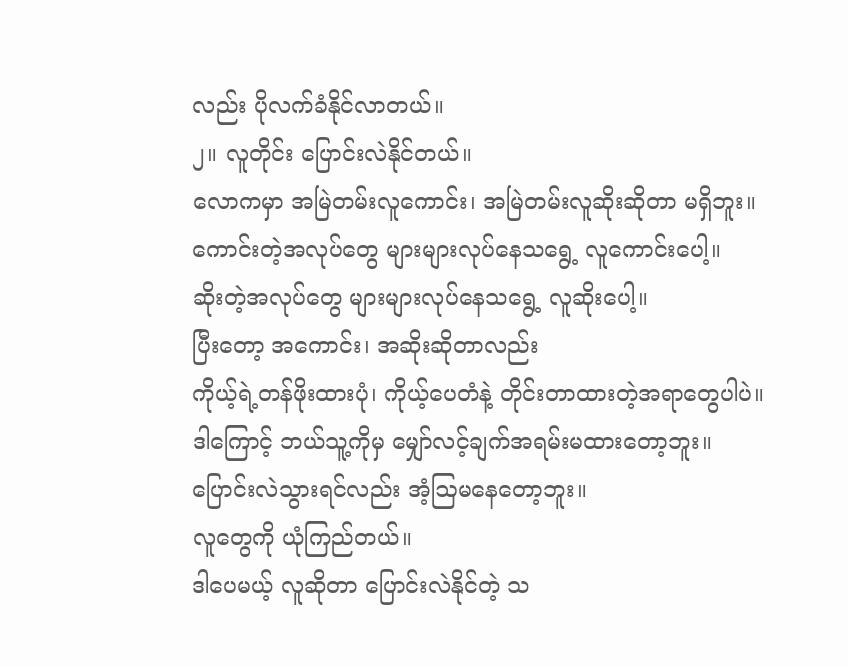လည်း ပိုလက်ခံနိုင်လာတယ်။
၂။ လူတိုင်း ပြောင်းလဲနိုင်တယ်။
လောကမှာ အမြဲတမ်းလူကောင်း၊ အမြဲတမ်းလူဆိုးဆိုတာ မရှိဘူး။
ကောင်းတဲ့အလုပ်တွေ များများလုပ်နေသရွေ့ လူကောင်းပေါ့။
ဆိုးတဲ့အလုပ်တွေ များများလုပ်နေသရွေ့ လူဆိုးပေါ့။
ပြီးတော့ အကောင်း၊ အဆိုးဆိုတာလည်း
ကိုယ့်ရဲ့တန်ဖိုးထားပုံ၊ ကိုယ့်ပေတံနဲ့ တိုင်းတာထားတဲ့အရာတွေပါပဲ။
ဒါကြောင့် ဘယ်သူ့ကိုမှ မျှော်လင့်ချက်အရမ်းမထားတော့ဘူး။
ပြောင်းလဲသွားရင်လည်း အံ့ဩမနေတော့ဘူး။
လူတွေကို ယုံကြည်တယ်။
ဒါပေမယ့် လူဆိုတာ ပြောင်းလဲနိုင်တဲ့ သ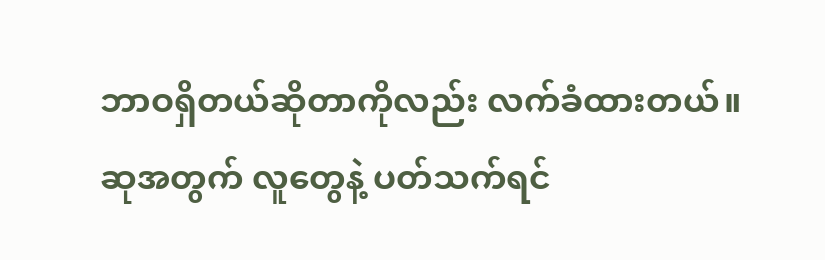ဘာဝရှိတယ်ဆိုတာကိုလည်း လက်ခံထားတယ်။
ဆုအတွက် လူတွေနဲ့ ပတ်သက်ရင်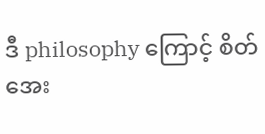ဒီ philosophy ကြောင့် စိတ်အေး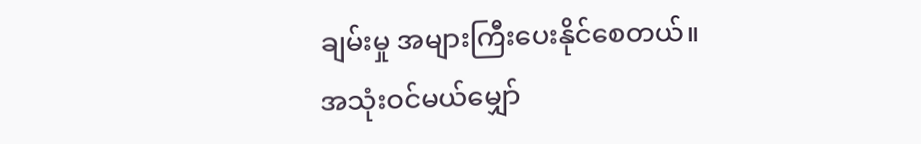ချမ်းမှု အများကြီးပေးနိုင်စေတယ်။
အသုံးဝင်မယ်မျှော်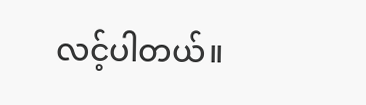လင့်ပါတယ်။